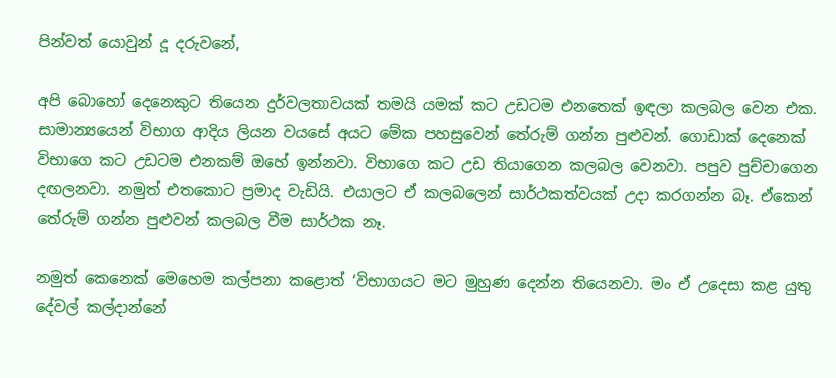පින්වත් යොවුන් දූ දරුවනේ,

අපි බොහෝ දෙනෙකුට තියෙන දුර්වලතාවයක් තමයි යමක් කට උඩටම එනතෙක් ඉඳලා කලබල වෙන එක. සාමාන්‍යයෙන් විභාග ආදිය ලියන වයසේ අයට මේක පහසුවෙන් තේරුම් ගන්න පුළුවන්. ගොඩාක් දෙනෙක් විභාගෙ කට උඩටම එනකම් ඔහේ ඉන්නවා. විභාගෙ කට උඩ තියාගෙන කලබල වෙනවා. පපුව පුච්චාගෙන දඟලනවා. නමුත් එතකොට ප්‍රමාද වැඩියි. එයාලට ඒ කලබලෙන් සාර්ථකත්වයක් උදා කරගන්න බෑ. ඒකෙන් තේරුම් ගන්න පුළුවන් කලබල වීම සාර්ථක නෑ.

නමුත් කෙනෙක් මෙහෙම කල්පනා කළොත් ‘විභාගයට මට මුහුණ දෙන්න තියෙනවා. මං ඒ උදෙසා කළ යුතු දේවල් කල්දාන්නේ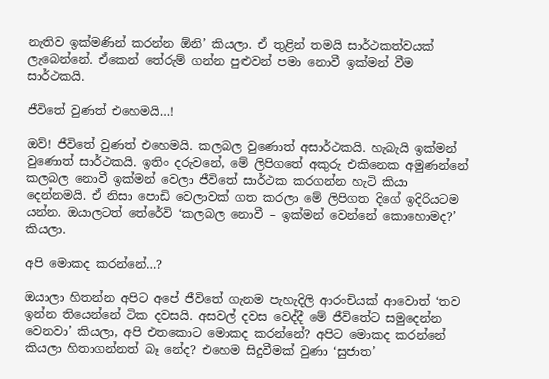නැතිව ඉක්මණින් කරන්න ඕනි’ කියලා. ඒ තුළින් තමයි සාර්ථකත්වයක් ලැබෙන්නේ. ඒකෙන් තේරුම් ගන්න පුළුවන් පමා නොවී ඉක්මන් වීම සාර්ථකයි.

ජීවිතේ වුණත් එහෙමයි…!

ඔව්! ජීවිතේ වුණත් එහෙමයි. කලබල වුණොත් අසාර්ථකයි. හැබැයි ඉක්මන් වුණොත් සාර්ථකයි. ඉතිං දරුවනේ, මේ ලිපිගතේ අකුරු එකිනෙක අමුණන්නේ කලබල නොවී ඉක්මන් වෙලා ජීවිතේ සාර්ථක කරගන්න හැටි කියා දෙන්නමයි. ඒ නිසා පොඩි වෙලාවක් ගත කරලා මේ ලිපිගත දිගේ ඉදිරියටම යන්න. ඔයාලටත් තේරේවි ‘කලබල නොවී – ඉක්මන් වෙන්නේ කොහොමද?’ කියලා.

අපි මොකද කරන්නේ…?

ඔයාලා හිතන්න අපිට අපේ ජීවිතේ ගැනම පැහැදිලි ආරංචියක් ආවොත් ‘තව ඉන්න තියෙන්නේ ටික දවසයි. අසවල් දවස වෙද්දී මේ ජීවිතේට සමුදෙන්න වෙනවා’ කියලා, අපි එතකොට මොකද කරන්නේ? අපිට මොකද කරන්නේ කියලා හිතාගන්නත් බෑ නේද? එහෙම සිදුවීමක් වුණා ‘සුජාත’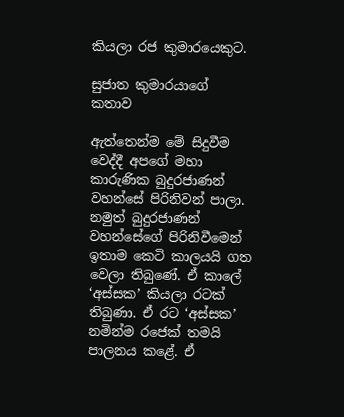කියලා රජ කුමාරයෙකුට.

සුජාත කුමාරයාගේ කතාව

ඇත්තෙන්ම මේ සිදුවීම වෙද්දී අපගේ මහා කාරුණික බුදුරජාණන් වහන්සේ පිරිනිවන් පාලා. නමුත් බුදුරජාණන් වහන්සේගේ පිරිනිවීමෙන් ඉතාම කෙටි කාලයයි ගත වෙලා තිබුණේ. ඒ කාලේ ‘අස්සක’ කියලා රටක් තිබුණා. ඒ රට ‘අස්සක’ නමින්ම රජෙක් තමයි පාලනය කළේ. ඒ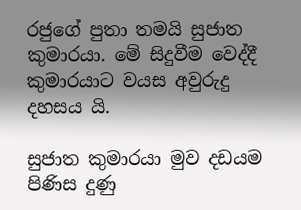රජුගේ පුතා තමයි සුජාත කුමාරයා. මේ සිදුවීම වෙද්දී කුමාරයාට වයස අවුරුදු දහසය යි.

සුජාත කුමාරයා මුව දඩයම පිණිස දුණු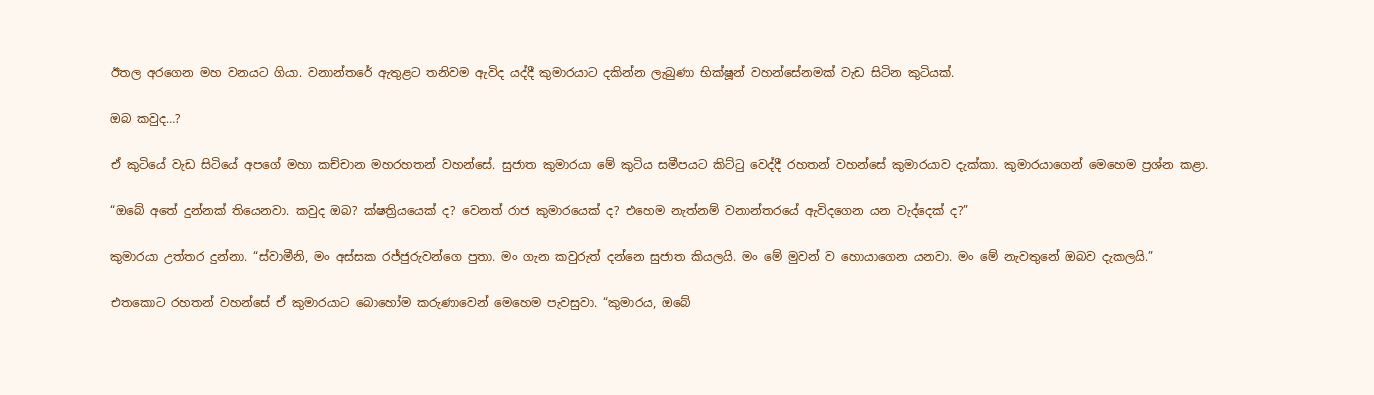ඊතල අරගෙන මහ වනයට ගියා. වනාන්තරේ ඇතුළට තනිවම ඇවිද යද්දී කුමාරයාට දකින්න ලැබුණා භික්ෂූන් වහන්සේනමක් වැඩ සිටින කුටියක්.

ඔබ කවුද…?

ඒ කුටියේ වැඩ සිටියේ අපගේ මහා කච්චාන මහරහතන් වහන්සේ. සුජාත කුමාරයා මේ කුටිය සමීපයට කිට්ටු වෙද්දී රහතන් වහන්සේ කුමාරයාව දැක්කා. කුමාරයාගෙන් මෙහෙම ප්‍රශ්න කළා.

“ඔබේ අතේ දුන්නක් තියෙනවා. කවුද ඔබ? ක්ෂත්‍රියයෙක් ද? වෙනත් රාජ කුමාරයෙක් ද? එහෙම නැත්නම් වනාන්තරයේ ඇවිදගෙන යන වැද්දෙක් ද?”

කුමාරයා උත්තර දුන්නා. “ස්වාමීනි, මං අස්සක රජ්ජුරුවන්ගෙ පුතා. මං ගැන කවුරුත් දන්නෙ සුජාත කියලයි. මං මේ මුවන් ව හොයාගෙන යනවා. මං මේ නැවතුනේ ඔබව දැකලයි.”

එතකොට රහතන් වහන්සේ ඒ කුමාරයාට බොහෝම කරුණාවෙන් මෙහෙම පැවසුවා. “කුමාරය, ඔබේ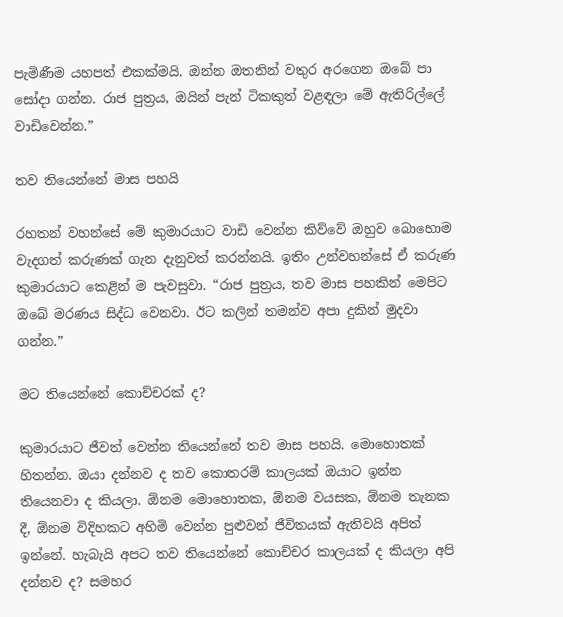පැමිණීම යහපත් එකක්මයි. ඔන්න ඔතනින් වතුර අරගෙන ඔබේ පා සෝදා ගන්න. රාජ පුත්‍රය, ඔයින් පැන් ටිකකුත් වළඳලා මේ ඇතිරිල්ලේ වාඩිවෙන්න.”

තව තියෙන්නේ මාස පහයි

රහතන් වහන්සේ මේ කුමාරයාට වාඩි වෙන්න කිව්වේ ඔහුව බොහොම වැදගත් කරුණක් ගැන දැනුවත් කරන්නයි. ඉතිං උන්වහන්සේ ඒ කරුණ කුමාරයාට කෙළින් ම පැවසුවා. “රාජ පුත්‍රය, තව මාස පහකින් මෙපිට ඔබේ මරණය සිද්ධ වෙනවා. ඊට කලින් තමන්ව අපා දුකින් මුදවා ගන්න.”

මට තියෙන්නේ කොච්චරක් ද?

කුමාරයාට ජීවත් වෙන්න තියෙන්නේ තව මාස පහයි. මොහොතක් හිතන්න. ඔයා දන්නව ද තව කොතරම් කාලයක් ඔයාට ඉන්න තියෙනවා ද කියලා. ඕනම මොහොතක, ඕනම වයසක, ඕනම තැනක දී, ඕනම විදිහකට අහිමි වෙන්න පුළුවන් ජීවිතයක් ඇතිවයි අපිත් ඉන්නේ. හැබැයි අපට තව තියෙන්නේ කොච්චර කාලයක් ද කියලා අපි දන්නව ද? සමහර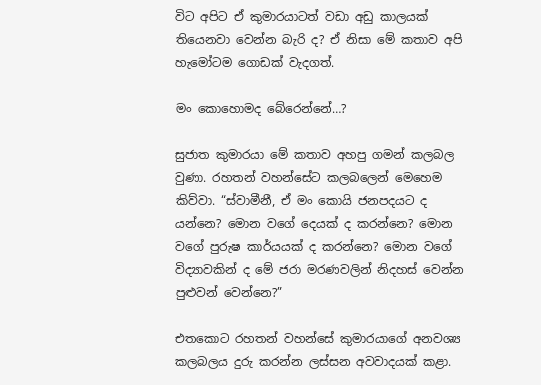විට අපිට ඒ කුමාරයාටත් වඩා අඩු කාලයක් තියෙනවා වෙන්න බැරි ද? ඒ නිසා මේ කතාව අපි හැමෝටම ගොඩක් වැදගත්.

මං කොහොමද බේරෙන්නේ…?

සුජාත කුමාරයා මේ කතාව අහපු ගමන් කලබල වුණා. රහතන් වහන්සේට කලබලෙන් මෙහෙම කිව්වා. “ස්වාමීනී, ඒ මං කොයි ජනපදයට ද යන්නෙ? මොන වගේ දෙයක් ද කරන්නෙ? මොන වගේ පුරුෂ කාර්යයක් ද කරන්නෙ? මොන වගේ විද්‍යාවකින් ද මේ ජරා මරණවලින් නිදහස් වෙන්න පුළුවන් වෙන්නෙ?”

එතකොට රහතන් වහන්සේ කුමාරයාගේ අනවශ්‍ය කලබලය දුරු කරන්න ලස්සන අවවාදයක් කළා.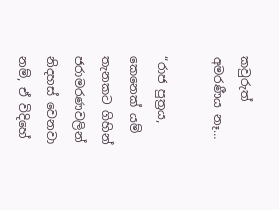කවුරුත් අමරණීය නෑ…

“රාජ පුත්‍රය, කෙනෙක් යම් තැනකට ගිහින් ජරාමරණවලින් නිදහස් වෙනවා නම්, ඒ විදිහේ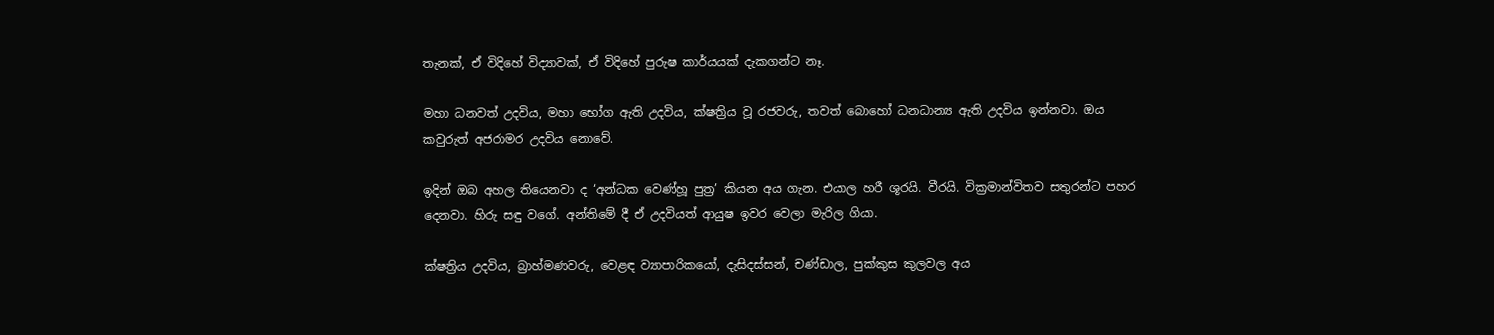තැනක්, ඒ විදිහේ විද්‍යාවක්, ඒ විදිහේ පුරුෂ කාර්යයක් දැකගන්ට නෑ.

මහා ධනවත් උදවිය, මහා භෝග ඇති උදවිය, ක්ෂත්‍රිය වූ රජවරු, තවත් බොහෝ ධනධාන්‍ය ඇති උදවිය ඉන්නවා. ඔය කවුරුත් අජරාමර උදවිය නොවේ.

ඉදින් ඔබ අහල තියෙනවා ද ‘අන්ධක වෙණ්හූ පුත්‍ර’ කියන අය ගැන. එයාල හරී ශූරයි. වීරයි. වික්‍රමාන්විතව සතුරන්ට පහර දෙනවා. හිරු සඳු වගේ. අන්තිමේ දී ඒ උදවියත් ආයුෂ ඉවර වෙලා මැරිල ගියා.

ක්ෂත්‍රිය උදවිය, බ්‍රාහ්මණවරු, වෙළඳ ව්‍යාපාරිකයෝ, දැසිදස්සන්, චණ්ඩාල, පුක්කුස කුලවල අය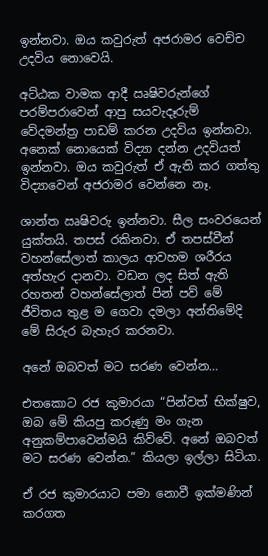ඉන්නවා. ඔය කවුරුත් අජරාමර වෙච්ච උදවිය නොවෙයි.

අට්ඨක වාමක ආදී ඍෂිවරුන්ගේ පරම්පරාවෙන් ආපු සයවැදෑරුම් වේදමන්ත්‍ර පාඩම් කරන උදවිය ඉන්නවා. අනෙක් නොයෙක් විද්‍යා දන්න උදවියත් ඉන්නවා. ඔය කවුරුත් ඒ ඇති කර ගත්තු විද්‍යාවෙන් අජරාමර වෙන්නෙ නෑ.

ශාන්ත ඍෂිවරු ඉන්නවා. සීල සංවරයෙන් යුක්තයි. තපස් රකිනවා. ඒ තපස්වීන් වහන්සේලාත් කාලය ආවහම ශරීරය අත්හැර දානවා. වඩන ලද සිත් ඇති රහතන් වහන්සේලාත් පින් පව් මේ ජීවිතය තුළ ම ගෙවා දමලා අන්තිමේදි මේ සිරුර බැහැර කරනවා.

අනේ ඔබවත් මට සරණ වෙන්න…

එතකොට රජ කුමාරයා “පින්වත් භික්ෂුව, ඔබ මේ කියපු කරුණු මං ගැන අනුකම්පාවෙන්මයි කිව්වේ. අනේ ඔබවත් මට සරණ වෙන්න.” කියලා ඉල්ලා සිටියා.

ඒ රජ කුමාරයාට පමා නොවී ඉක්මණින් කරගත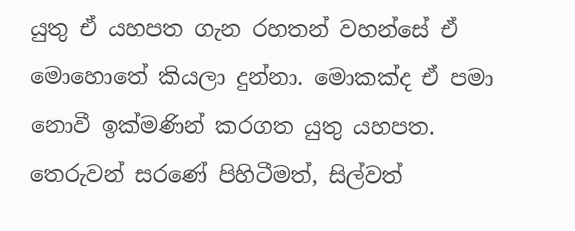යුතු ඒ යහපත ගැන රහතන් වහන්සේ ඒ මොහොතේ කියලා දුන්නා. මොකක්ද ඒ පමා නොවී ඉක්මණින් කරගත යුතු යහපත. තෙරුවන් සරණේ පිහිටීමත්, සිල්වත්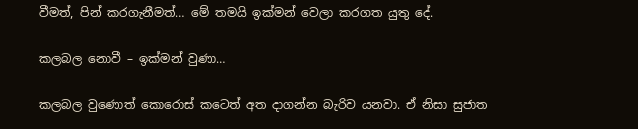වීමත්, පින් කරගැනීමත්… මේ තමයි ඉක්මන් වෙලා කරගත යුතු දේ.

කලබල නොවී – ඉක්මන් වුණා…

කලබල වුණොත් කොරොස් කටෙත් අත දාගන්න බැරිව යනවා. ඒ නිසා සුජාත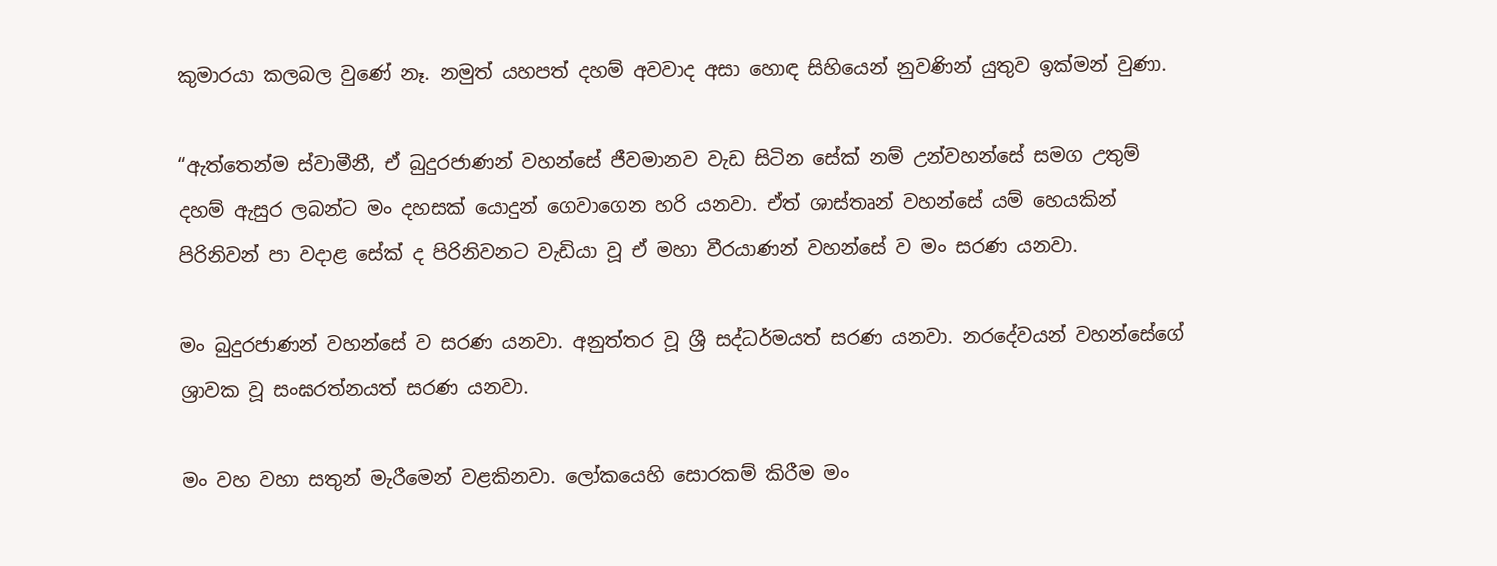කුමාරයා කලබල වුණේ නෑ. නමුත් යහපත් දහම් අවවාද අසා හොඳ සිහියෙන් නුවණින් යුතුව ඉක්මන් වුණා.

“ඇත්තෙන්ම ස්වාමීනී, ඒ බුදුරජාණන් වහන්සේ ජීවමානව වැඩ සිටින සේක් නම් උන්වහන්සේ සමග උතුම් දහම් ඇසුර ලබන්ට මං දහසක් යොදුන් ගෙවාගෙන හරි යනවා. ඒත් ශාස්තෘන් වහන්සේ යම් හෙයකින් පිරිනිවන් පා වදාළ සේක් ද පිරිනිවනට වැඩියා වූ ඒ මහා වීරයාණන් වහන්සේ ව මං සරණ යනවා.

මං බුදුරජාණන් වහන්සේ ව සරණ යනවා. අනුත්තර වූ ශ්‍රී සද්ධර්මයත් සරණ යනවා. නරදේවයන් වහන්සේගේ ශ්‍රාවක වූ සංඝරත්නයත් සරණ යනවා.

මං වහ වහා සතුන් මැරීමෙන් වළකිනවා. ලෝකයෙහි සොරකම් කිරීම මං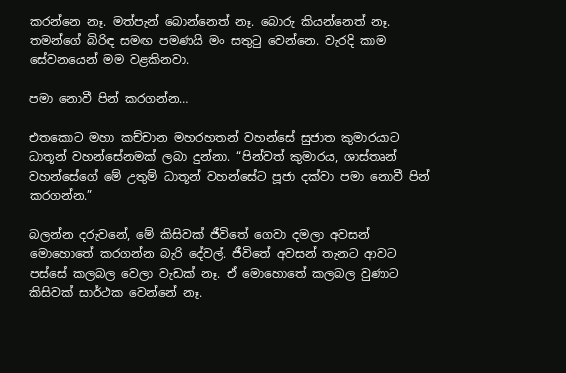කරන්නෙ නෑ. මත්පැන් බොන්නෙත් නෑ. බොරු කියන්නෙත් නෑ. තමන්ගේ බිරිඳ සමඟ පමණයි මං සතුටු වෙන්නෙ. වැරදි කාම සේවනයෙන් මම වළකිනවා.

පමා නොවී පින් කරගන්න…

එතකොට මහා කච්චාන මහරහතන් වහන්සේ සුජාත කුමාරයාට ධාතූන් වහන්සේනමක් ලබා දුන්නා. “පින්වත් කුමාරය, ශාස්තෘන් වහන්සේගේ මේ උතුම් ධාතූන් වහන්සේට පූජා දක්වා පමා නොවී පින් කරගන්න.”

බලන්න දරුවනේ, මේ කිසිවක් ජීවිතේ ගෙවා දමලා අවසන් මොහොතේ කරගන්න බැරි දේවල්. ජීවිතේ අවසන් තැනට ආවට පස්සේ කලබල වෙලා වැඩක් නෑ. ඒ මොහොතේ කලබල වුණාට කිසිවක් සාර්ථක වෙන්නේ නෑ.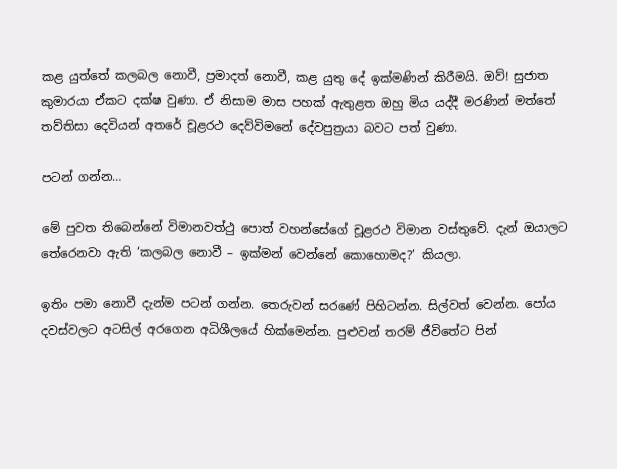කළ යුත්තේ කලබල නොවී, ප්‍රමාදත් නොවී, කළ යුතු දේ ඉක්මණින් කිරීමයි. ඔව්! සුජාත කුමාරයා ඒකට දක්ෂ වුණා. ඒ නිසාම මාස පහක් ඇතුළත ඔහු මිය යද්දී මරණින් මත්තේ තව්තිසා දෙවියන් අතරේ චූළරථ දෙව්විමනේ දේවපුත්‍රයා බවට පත් වුණා.

පටන් ගන්න…

මේ පුවත තිබෙන්නේ විමානවත්ථු පොත් වහන්සේගේ චූළරථ විමාන වස්තුවේ. දැන් ඔයාලට තේරෙනවා ඇති ‘කලබල නොවී – ඉක්මන් වෙන්නේ කොහොමද?’ කියලා.

ඉතිං පමා නොවී දැන්ම පටන් ගන්න. තෙරුවන් සරණේ පිහිටන්න. සිල්වත් වෙන්න. පෝය දවස්වලට අටසිල් අරගෙන අධිශීලයේ හික්මෙන්න. පුළුවන් තරම් ජීවිතේට පින්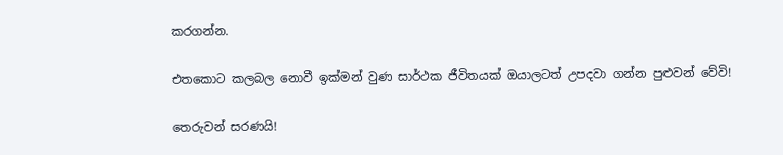කරගන්න.

එතකොට කලබල නොවී ඉක්මන් වුණ සාර්ථක ජීවිතයක් ඔයාලටත් උපදවා ගන්න පුළුවන් වේවි!

තෙරුවන් සරණයි!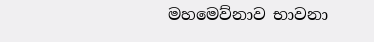මහමෙව්නාව භාවනා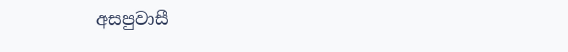අසපුවාසී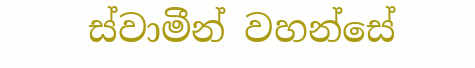ස්වාමීන් වහන්සේ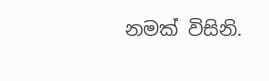නමක් විසිනි.